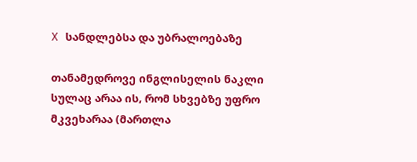X სანდლებსა და უბრალოებაზე

თანამედროვე ინგლისელის ნაკლი სულაც არაა ის, რომ სხვებზე უფრო მკვეხარაა (მართლა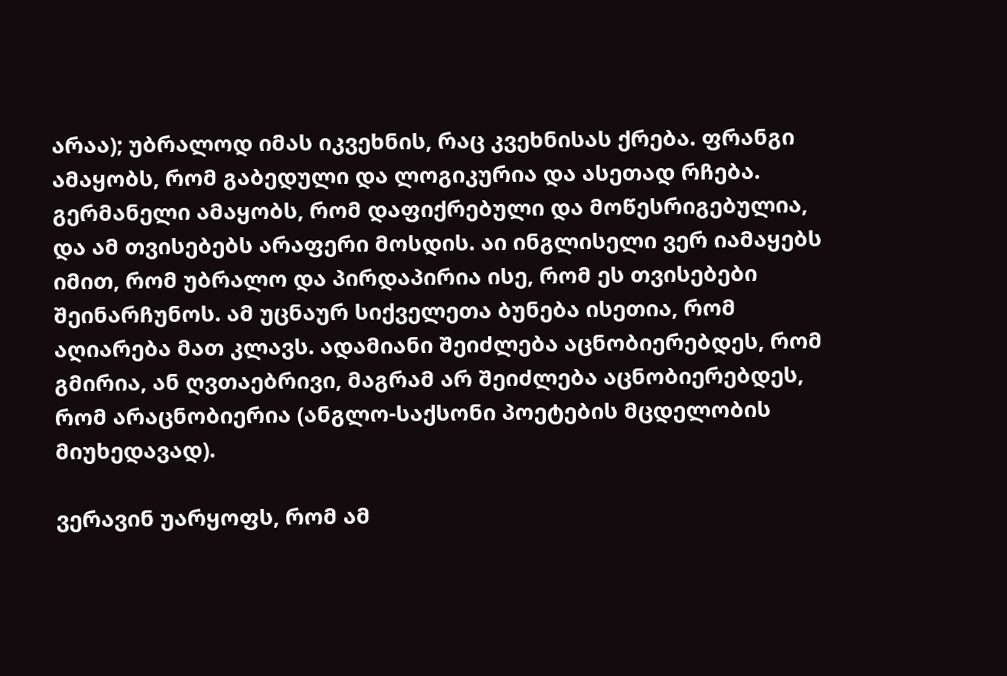არაა); უბრალოდ იმას იკვეხნის, რაც კვეხნისას ქრება. ფრანგი ამაყობს, რომ გაბედული და ლოგიკურია და ასეთად რჩება. გერმანელი ამაყობს, რომ დაფიქრებული და მოწესრიგებულია, და ამ თვისებებს არაფერი მოსდის. აი ინგლისელი ვერ იამაყებს იმით, რომ უბრალო და პირდაპირია ისე, რომ ეს თვისებები შეინარჩუნოს. ამ უცნაურ სიქველეთა ბუნება ისეთია, რომ აღიარება მათ კლავს. ადამიანი შეიძლება აცნობიერებდეს, რომ გმირია, ან ღვთაებრივი, მაგრამ არ შეიძლება აცნობიერებდეს, რომ არაცნობიერია (ანგლო-საქსონი პოეტების მცდელობის მიუხედავად).

ვერავინ უარყოფს, რომ ამ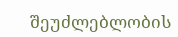შეუძლებლობის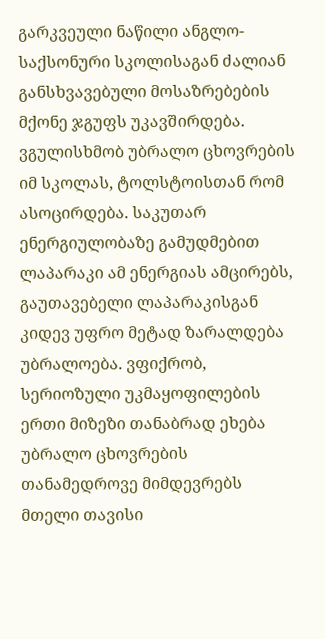გარკვეული ნაწილი ანგლო-საქსონური სკოლისაგან ძალიან განსხვავებული მოსაზრებების მქონე ჯგუფს უკავშირდება. ვგულისხმობ უბრალო ცხოვრების იმ სკოლას, ტოლსტოისთან რომ ასოცირდება. საკუთარ ენერგიულობაზე გამუდმებით ლაპარაკი ამ ენერგიას ამცირებს, გაუთავებელი ლაპარაკისგან კიდევ უფრო მეტად ზარალდება უბრალოება. ვფიქრობ, სერიოზული უკმაყოფილების ერთი მიზეზი თანაბრად ეხება უბრალო ცხოვრების თანამედროვე მიმდევრებს მთელი თავისი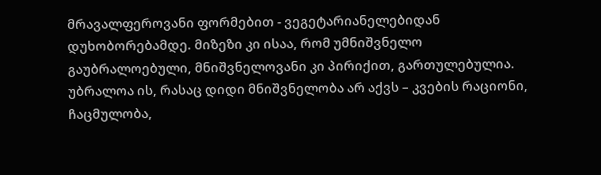მრავალფეროვანი ფორმებით - ვეგეტარიანელებიდან დუხობორებამდე. მიზეზი კი ისაა, რომ უმნიშვნელო გაუბრალოებული, მნიშვნელოვანი კი პირიქით, გართულებულია. უბრალოა ის, რასაც დიდი მნიშვნელობა არ აქვს – კვების რაციონი, ჩაცმულობა,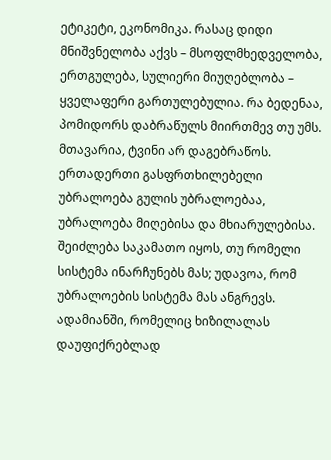ეტიკეტი, ეკონომიკა. რასაც დიდი მნიშვნელობა აქვს – მსოფლმხედველობა, ერთგულება, სულიერი მიუღებლობა – ყველაფერი გართულებულია. რა ბედენაა, პომიდორს დაბრაწულს მიირთმევ თუ უმს. მთავარია, ტვინი არ დაგებრაწოს. ერთადერთი გასფრთხილებელი უბრალოება გულის უბრალოებაა, უბრალოება მიღებისა და მხიარულებისა. შეიძლება საკამათო იყოს, თუ რომელი სისტემა ინარჩუნებს მას; უდავოა, რომ უბრალოების სისტემა მას ანგრევს. ადამიანში, რომელიც ხიზილალას დაუფიქრებლად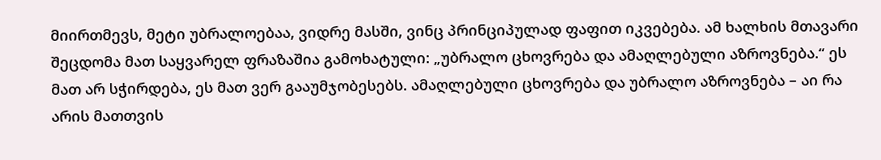მიირთმევს, მეტი უბრალოებაა, ვიდრე მასში, ვინც პრინციპულად ფაფით იკვებება. ამ ხალხის მთავარი შეცდომა მათ საყვარელ ფრაზაშია გამოხატული: „უბრალო ცხოვრება და ამაღლებული აზროვნება.“ ეს მათ არ სჭირდება, ეს მათ ვერ გააუმჯობესებს. ამაღლებული ცხოვრება და უბრალო აზროვნება – აი რა არის მათთვის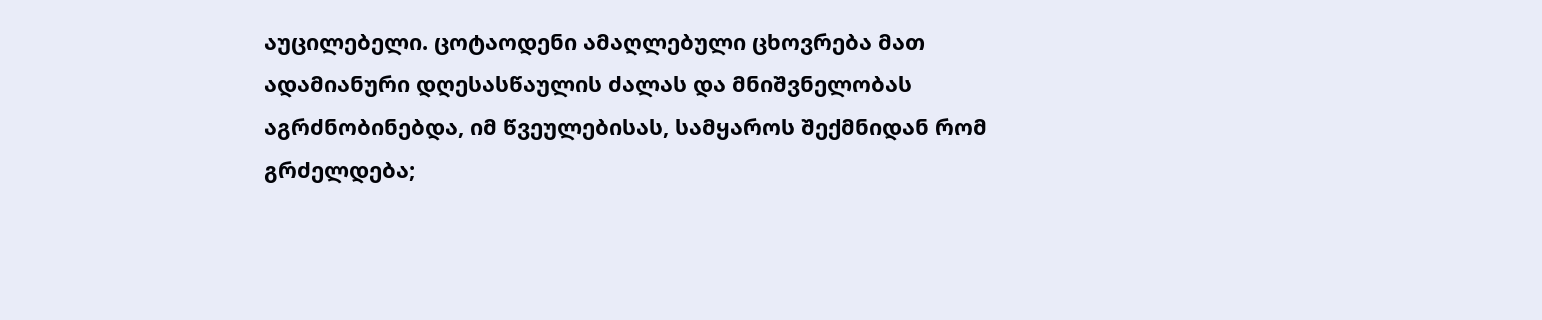აუცილებელი. ცოტაოდენი ამაღლებული ცხოვრება მათ ადამიანური დღესასწაულის ძალას და მნიშვნელობას აგრძნობინებდა, იმ წვეულებისას, სამყაროს შექმნიდან რომ გრძელდება;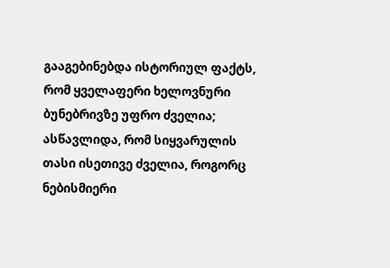გააგებინებდა ისტორიულ ფაქტს, რომ ყველაფერი ხელოვნური ბუნებრივზე უფრო ძველია; ასწავლიდა, რომ სიყვარულის თასი ისეთივე ძველია, როგორც ნებისმიერი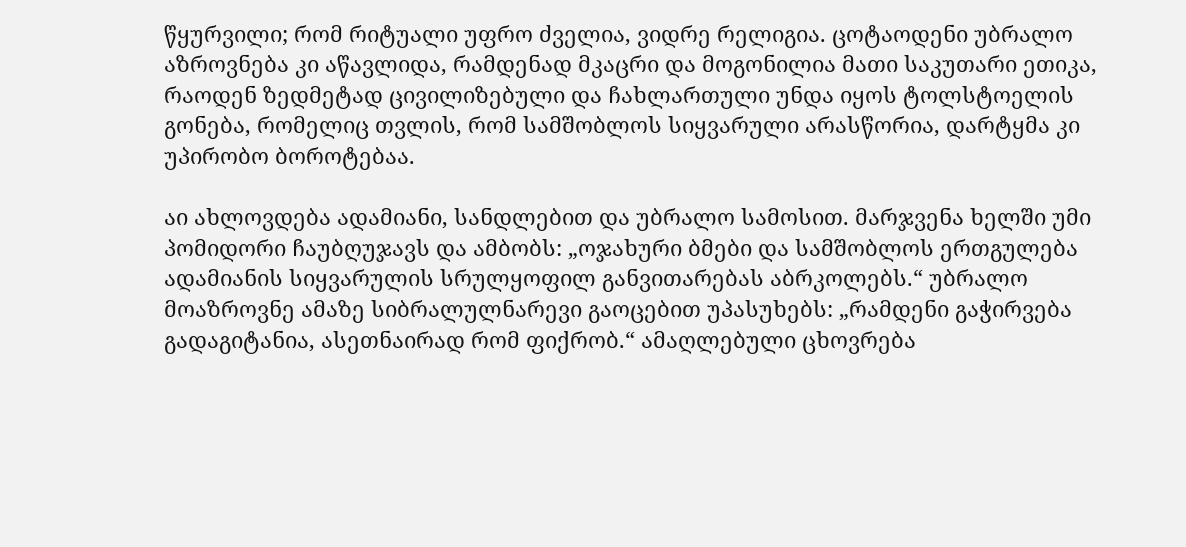წყურვილი; რომ რიტუალი უფრო ძველია, ვიდრე რელიგია. ცოტაოდენი უბრალო აზროვნება კი აწავლიდა, რამდენად მკაცრი და მოგონილია მათი საკუთარი ეთიკა, რაოდენ ზედმეტად ცივილიზებული და ჩახლართული უნდა იყოს ტოლსტოელის გონება, რომელიც თვლის, რომ სამშობლოს სიყვარული არასწორია, დარტყმა კი უპირობო ბოროტებაა.

აი ახლოვდება ადამიანი, სანდლებით და უბრალო სამოსით. მარჯვენა ხელში უმი პომიდორი ჩაუბღუჯავს და ამბობს: „ოჯახური ბმები და სამშობლოს ერთგულება ადამიანის სიყვარულის სრულყოფილ განვითარებას აბრკოლებს.“ უბრალო მოაზროვნე ამაზე სიბრალულნარევი გაოცებით უპასუხებს: „რამდენი გაჭირვება გადაგიტანია, ასეთნაირად რომ ფიქრობ.“ ამაღლებული ცხოვრება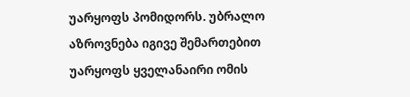უარყოფს პომიდორს. უბრალო აზროვნება იგივე შემართებით უარყოფს ყველანაირი ომის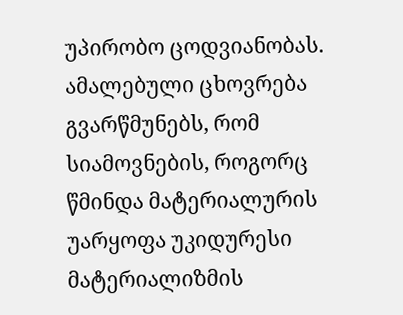უპირობო ცოდვიანობას. ამალებული ცხოვრება გვარწმუნებს, რომ სიამოვნების, როგორც წმინდა მატერიალურის უარყოფა უკიდურესი მატერიალიზმის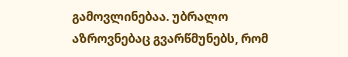გამოვლინებაა. უბრალო აზროვნებაც გვარწმუნებს, რომ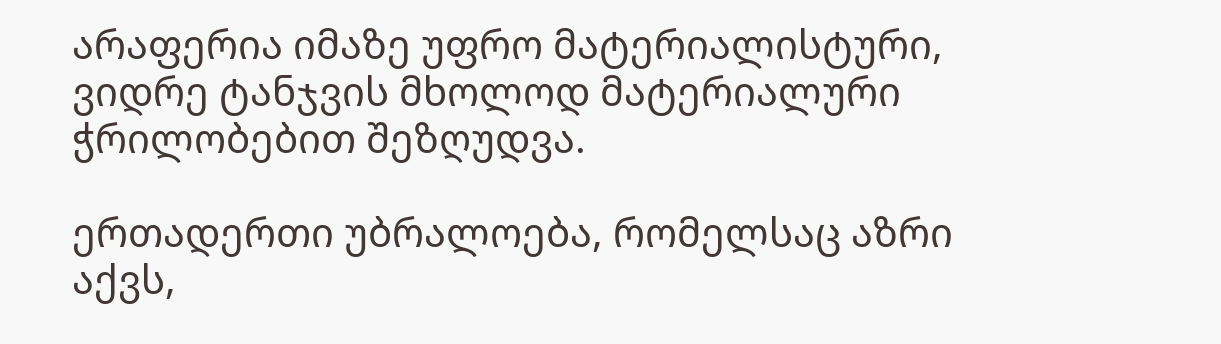არაფერია იმაზე უფრო მატერიალისტური, ვიდრე ტანჯვის მხოლოდ მატერიალური ჭრილობებით შეზღუდვა.

ერთადერთი უბრალოება, რომელსაც აზრი აქვს,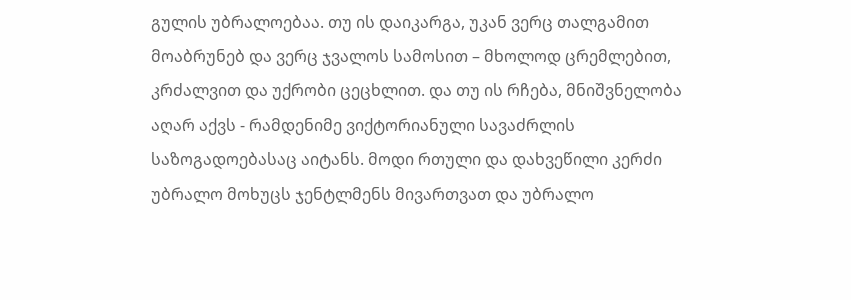გულის უბრალოებაა. თუ ის დაიკარგა, უკან ვერც თალგამით მოაბრუნებ და ვერც ჯვალოს სამოსით – მხოლოდ ცრემლებით, კრძალვით და უქრობი ცეცხლით. და თუ ის რჩება, მნიშვნელობა აღარ აქვს - რამდენიმე ვიქტორიანული სავაძრლის საზოგადოებასაც აიტანს. მოდი რთული და დახვეწილი კერძი უბრალო მოხუცს ჯენტლმენს მივართვათ და უბრალო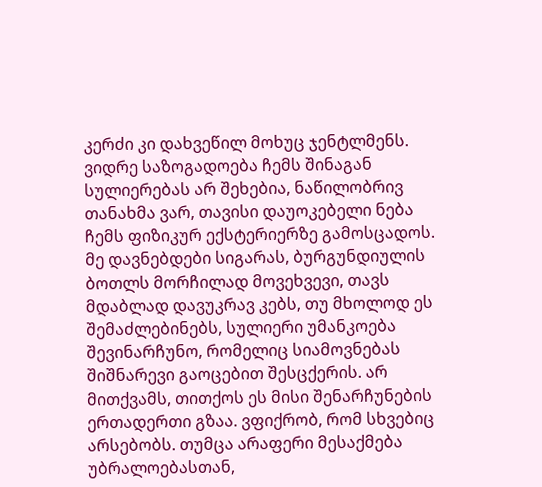კერძი კი დახვეწილ მოხუც ჯენტლმენს. ვიდრე საზოგადოება ჩემს შინაგან სულიერებას არ შეხებია, ნაწილობრივ თანახმა ვარ, თავისი დაუოკებელი ნება ჩემს ფიზიკურ ექსტერიერზე გამოსცადოს. მე დავნებდები სიგარას, ბურგუნდიულის ბოთლს მორჩილად მოვეხვევი, თავს მდაბლად დავუკრავ კებს, თუ მხოლოდ ეს შემაძლებინებს, სულიერი უმანკოება შევინარჩუნო, რომელიც სიამოვნებას შიშნარევი გაოცებით შესცქერის. არ მითქვამს, თითქოს ეს მისი შენარჩუნების ერთადერთი გზაა. ვფიქრობ, რომ სხვებიც არსებობს. თუმცა არაფერი მესაქმება უბრალოებასთან,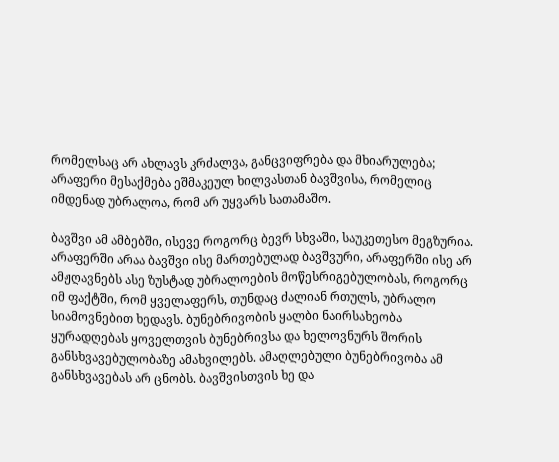რომელსაც არ ახლავს კრძალვა, განცვიფრება და მხიარულება; არაფერი მესაქმება ეშმაკეულ ხილვასთან ბავშვისა, რომელიც იმდენად უბრალოა, რომ არ უყვარს სათამაშო.

ბავშვი ამ ამბებში, ისევე როგორც ბევრ სხვაში, საუკეთესო მეგზურია. არაფერში არაა ბავშვი ისე მართებულად ბავშვური, არაფერში ისე არ ამჟღავნებს ასე ზუსტად უბრალოების მოწესრიგებულობას, როგორც იმ ფაქტში, რომ ყველაფერს, თუნდაც ძალიან რთულს, უბრალო სიამოვნებით ხედავს. ბუნებრივობის ყალბი ნაირსახეობა ყურადღებას ყოველთვის ბუნებრივსა და ხელოვნურს შორის განსხვავებულობაზე ამახვილებს. ამაღლებული ბუნებრივობა ამ განსხვავებას არ ცნობს. ბავშვისთვის ხე და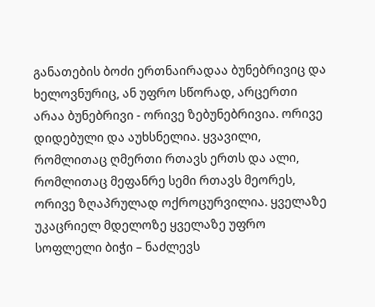განათების ბოძი ერთნაირადაა ბუნებრივიც და ხელოვნურიც, ან უფრო სწორად, არცერთი არაა ბუნებრივი - ორივე ზებუნებრივია. ორივე დიდებული და აუხსნელია. ყვავილი, რომლითაც ღმერთი რთავს ერთს და ალი, რომლითაც მეფანრე სემი რთავს მეორეს, ორივე ზღაპრულად ოქროცურვილია. ყველაზე უკაცრიელ მდელოზე ყველაზე უფრო სოფლელი ბიჭი – ნაძლევს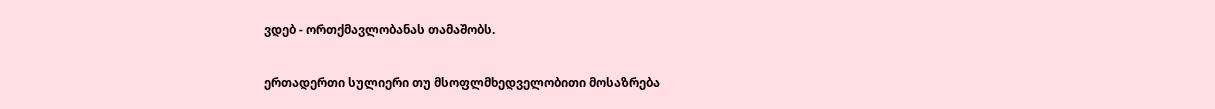ვდებ - ორთქმავლობანას თამაშობს.

ერთადერთი სულიერი თუ მსოფლმხედველობითი მოსაზრება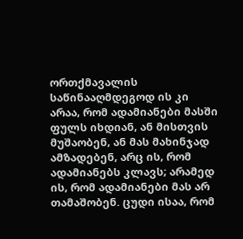ორთქმავალის საწინააღმდეგოდ ის კი არაა, რომ ადამიანები მასში ფულს იხდიან, ან მისთვის მუშაობენ, ან მას მახინჯად ამზადებენ, არც ის, რომ ადამიანებს კლავს; არამედ ის, რომ ადამიანები მას არ თამაშობენ. ცუდი ისაა, რომ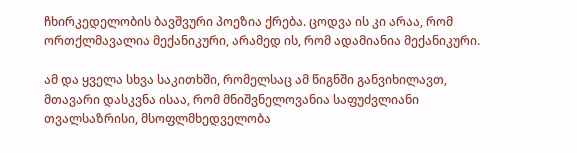ჩხირკედელობის ბავშვური პოეზია ქრება. ცოდვა ის კი არაა, რომ ორთქლმავალია მექანიკური, არამედ ის, რომ ადამიანია მექანიკური.

ამ და ყველა სხვა საკითხში, რომელსაც ამ წიგნში განვიხილავთ, მთავარი დასკვნა ისაა, რომ მნიშვნელოვანია საფუძვლიანი თვალსაზრისი, მსოფლმხედველობა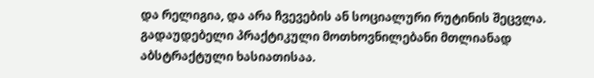და რელიგია, და არა ჩვევების ან სოციალური რუტინის შეცვლა. გადაუდებელი პრაქტიკული მოთხოვნილებანი მთლიანად აბსტრაქტული ხასიათისაა.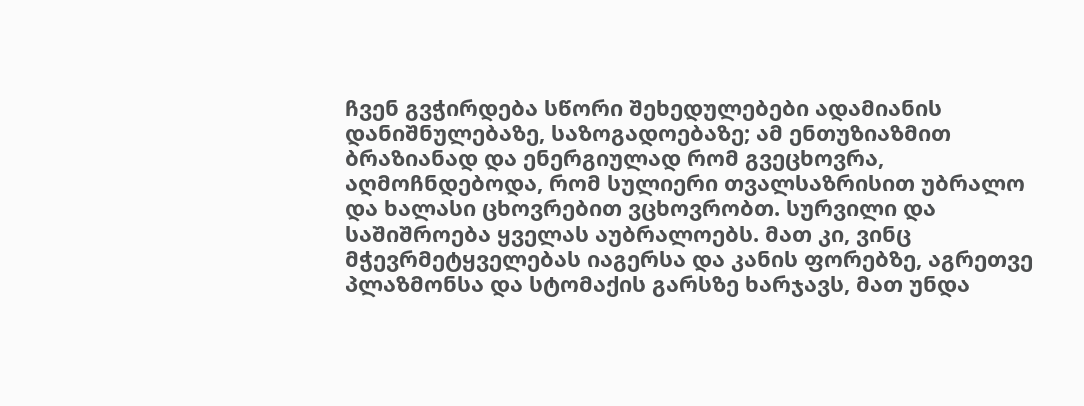ჩვენ გვჭირდება სწორი შეხედულებები ადამიანის დანიშნულებაზე, საზოგადოებაზე; ამ ენთუზიაზმით ბრაზიანად და ენერგიულად რომ გვეცხოვრა, აღმოჩნდებოდა, რომ სულიერი თვალსაზრისით უბრალო და ხალასი ცხოვრებით ვცხოვრობთ. სურვილი და საშიშროება ყველას აუბრალოებს. მათ კი, ვინც მჭევრმეტყველებას იაგერსა და კანის ფორებზე, აგრეთვე პლაზმონსა და სტომაქის გარსზე ხარჯავს, მათ უნდა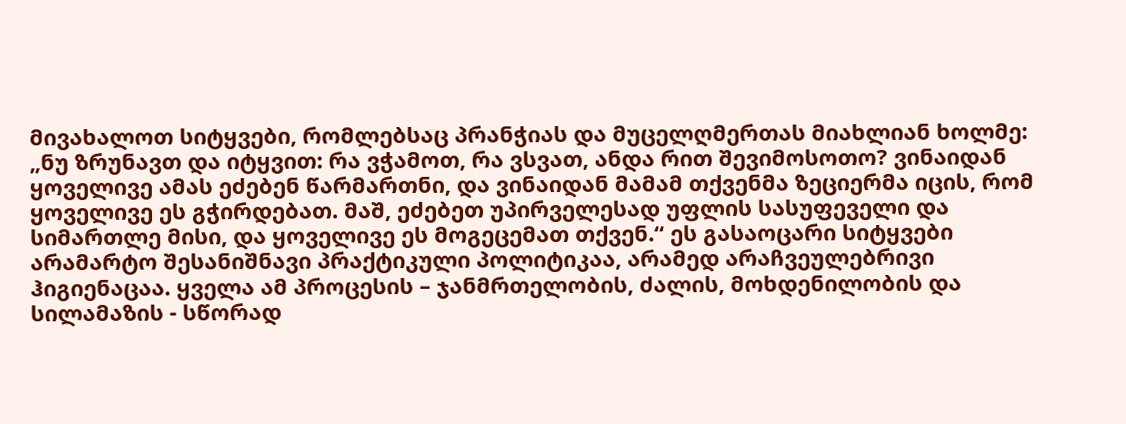მივახალოთ სიტყვები, რომლებსაც პრანჭიას და მუცელღმერთას მიახლიან ხოლმე: „ნუ ზრუნავთ და იტყვით: რა ვჭამოთ, რა ვსვათ, ანდა რით შევიმოსოთო? ვინაიდან ყოველივე ამას ეძებენ წარმართნი, და ვინაიდან მამამ თქვენმა ზეციერმა იცის, რომ ყოველივე ეს გჭირდებათ. მაშ, ეძებეთ უპირველესად უფლის სასუფეველი და სიმართლე მისი, და ყოველივე ეს მოგეცემათ თქვენ.“ ეს გასაოცარი სიტყვები არამარტო შესანიშნავი პრაქტიკული პოლიტიკაა, არამედ არაჩვეულებრივი ჰიგიენაცაა. ყველა ამ პროცესის – ჯანმრთელობის, ძალის, მოხდენილობის და სილამაზის - სწორად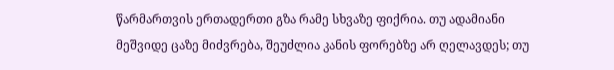წარმართვის ერთადერთი გზა რამე სხვაზე ფიქრია. თუ ადამიანი მეშვიდე ცაზე მიძვრება, შეუძლია კანის ფორებზე არ ღელავდეს; თუ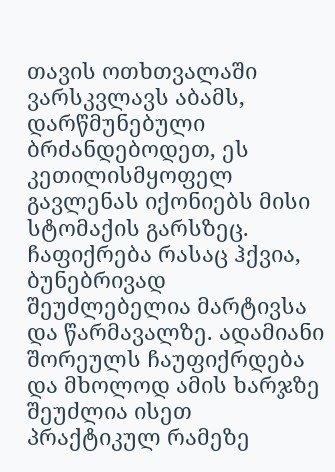თავის ოთხთვალაში ვარსკვლავს აბამს, დარწმუნებული ბრძანდებოდეთ, ეს კეთილისმყოფელ გავლენას იქონიებს მისი სტომაქის გარსზეც. ჩაფიქრება რასაც ჰქვია, ბუნებრივად შეუძლებელია მარტივსა და წარმავალზე. ადამიანი შორეულს ჩაუფიქრდება და მხოლოდ ამის ხარჯზე შეუძლია ისეთ პრაქტიკულ რამეზე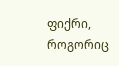ფიქრი, როგორიც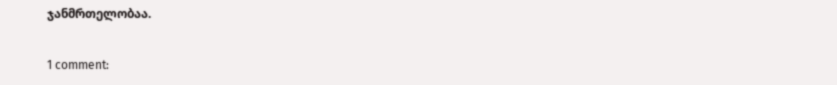ჯანმრთელობაა.

1 comment: